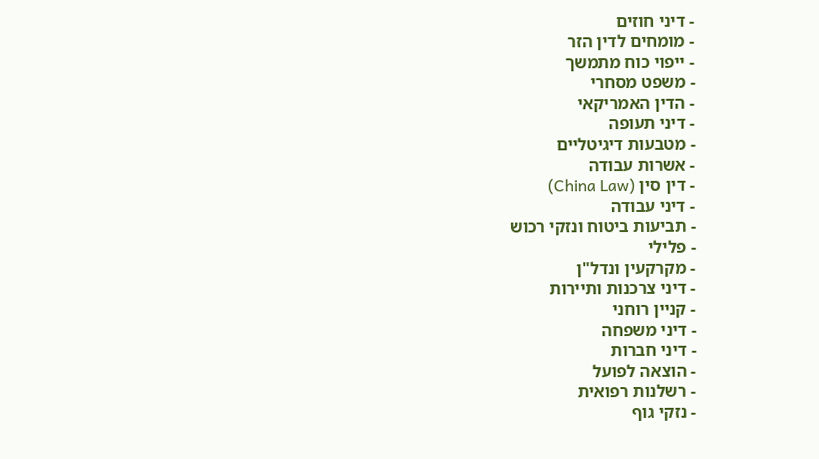- דיני חוזים
- מומחים לדין הזר
- ייפוי כוח מתמשך
- משפט מסחרי
- הדין האמריקאי
- דיני תעופה
- מטבעות דיגיטליים
- אשרות עבודה
- דין סין (China Law)
- דיני עבודה
- תביעות ביטוח ונזקי רכוש
- פלילי
- מקרקעין ונדל"ן
- דיני צרכנות ותיירות
- קניין רוחני
- דיני משפחה
- דיני חברות
- הוצאה לפועל
- רשלנות רפואית
- נזקי גוף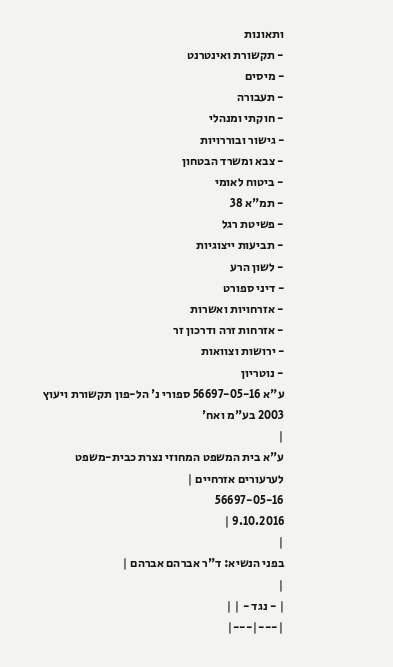ותאונות
- תקשורת ואינטרנט
- מיסים
- תעבורה
- חוקתי ומנהלי
- גישור ובוררויות
- צבא ומשרד הבטחון
- ביטוח לאומי
- תמ"א 38
- פשיטת רגל
- תביעות ייצוגיות
- לשון הרע
- דיני ספורט
- אזרחויות ואשרות
- אזרחות זרה ודרכון זר
- ירושות וצוואות
- נוטריון
ע"א 56697-05-16 ספורי נ' הל-פון תקשורת ויעוץ 2003 בע"מ ואח'
|
ע"א בית המשפט המחוזי נצרת כבית-משפט לערעורים אזרחיים |
56697-05-16
9.10.2016 |
|
בפני הנשיא: ד"ר אברהם אברהם |
|
| - נגד - | |
|---|---|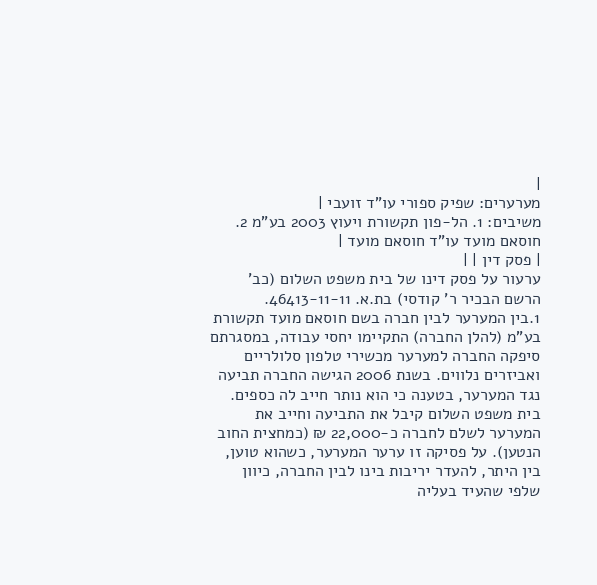|
מערערים: שפיק ספורי עו"ד זועבי |
משיבים: 1. הל-פון תקשורת ויעוץ 2003 בע"מ 2. חוסאם מועד עו"ד חוסאם מועד |
| פסק דין | |
ערעור על פסק דינו של בית משפט השלום (כב' הרשם הבכיר ר' קודסי) בת.א. 46413-11-11.
1.בין המערער לבין חברה בשם חוסאם מועד תקשורת בע"מ (להלן החברה) התקיימו יחסי עבודה, במסגרתם סיפקה החברה למערער מכשירי טלפון סלולריים ואביזרים נלווים. בשנת 2006 הגישה החברה תביעה נגד המערער, בטענה כי הוא נותר חייב לה כספים. בית משפט השלום קיבל את התביעה וחייב את המערער לשלם לחברה כ-22,000 ₪ (כמחצית החוב הנטען). על פסיקה זו ערער המערער, כשהוא טוען, בין היתר, להעדר יריבות בינו לבין החברה, כיוון שלפי שהעיד בעליה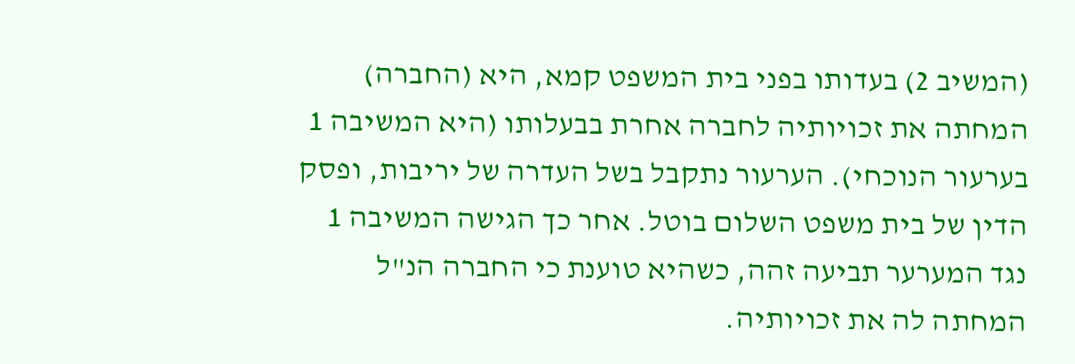(המשיב 2) בעדותו בפני בית המשפט קמא, היא (החברה) המחתה את זכויותיה לחברה אחרת בבעלותו (היא המשיבה 1 בערעור הנוכחי). הערעור נתקבל בשל העדרה של יריבות, ופסק הדין של בית משפט השלום בוטל. אחר כך הגישה המשיבה 1 נגד המערער תביעה זהה, כשהיא טוענת כי החברה הנ"ל המחתה לה את זכויותיה.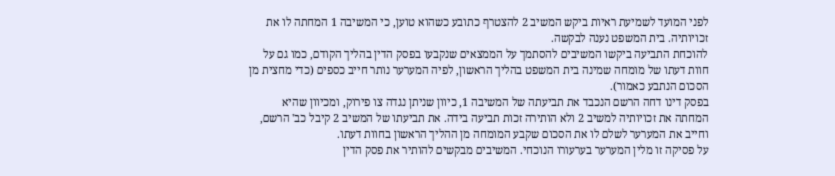לפני המועד לשמיעת ראיות ביקש המשיב 2 להצטרף כתובע כשהוא טוען, כי המשיבה 1 המחתה לו את זכויותיה. בית המשפט נענה לבקשה.
להוכחת התביעה ביקשו המשיבים להסתמך על הממצאים שנקבעו בפסק הדין בהליך הקודם, כמו גם על חוות דעתו של מומחה שמינה בית המשפט בהליך הראשון, לפיה המערער נותר חייב כספים (כדי מחצית מן הסכום הנתבע כאמור).
בפסק דינו דחה הרשם הנכבד את תביעתה של המשיבה 1, כיוון שניתן נגדה צו פירוק, ומכיוון שהיא המחתה את זכויותיה למשיב 2 ולא הותירה זכות תביעה בידה. את תביעתו של המשיב 2 קיבל כב' הרשם, וחייב את המערער לשלם לו את הסכום שקבע המומחה מן ההליך הראשון בחוות דעתו.
על פסיקה זו מלין המערער בערעורו הנוכחי. המשיבים מבקשים להותיר את פסק הדין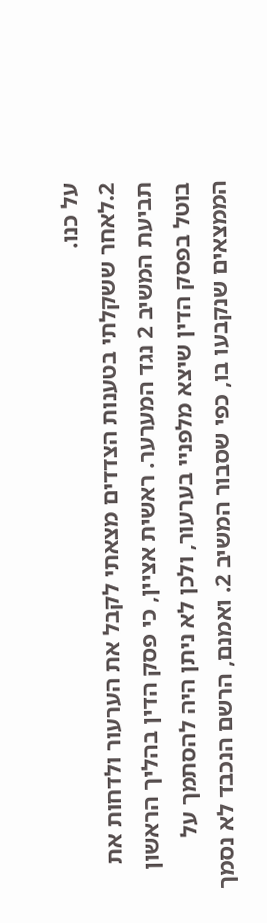על כנו.
2.לאחר ששקלתי בטענות הצדדים מצאתי לקבל את הערעור ולדחות את תביעת המשיב 2 נגד המערער. ראשית אציין, כי פסק הדין בהליך הראשון בוטל בפסק הדין שיצא מלפניי בערעור, ולכן לא ניתן היה להסתמך על הממצאים שנקבעו בו, כפי שסבור המשיב 2. ואמנם, הרשם הנכבד לא נסמך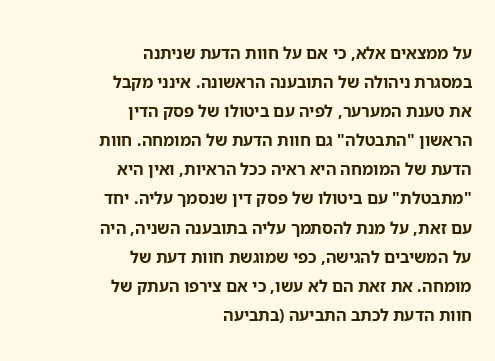על ממצאים אלא, כי אם על חוות הדעת שניתנה במסגרת ניהולה של התובענה הראשונה. אינני מקבל את טענת המערער, לפיה עם ביטולו של פסק הדין הראשון "התבטלה" גם חוות הדעת של המומחה. חוות הדעת של המומחה היא ראיה ככל הראיות, ואין היא "מתבטלת" עם ביטולו של פסק דין שנסמך עליה. יחד עם זאת, על מנת להסתמך עליה בתובענה השניה, היה על המשיבים להגישה, כפי שמוגשת חוות דעת של מומחה. את זאת הם לא עשו, כי אם צירפו העתק של חוות הדעת לכתב התביעה (בתביעה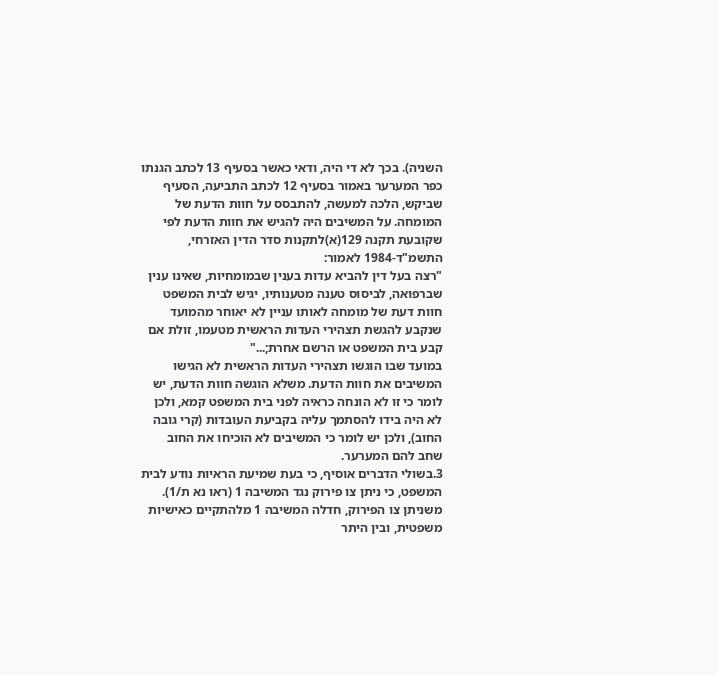השניה). בכך לא די היה, ודאי כאשר בסעיף 13 לכתב הגנתו כפר המערער באמור בסעיף 12 לכתב התביעה, הסעיף שביקש, הלכה למעשה, להתבסס על חוות הדעת של המומחה. על המשיבים היה להגיש את חוות הדעת לפי שקובעת תקנה 129(א)לתקנות סדר הדין האזרחי, התשמ"ד-1984 לאמור:
"רצה בעל דין להביא עדות בענין שבמומחיות, שאינו ענין שברפואה, לביסוס טענה מטענותיו, יגיש לבית המשפט חוות דעת של מומחה לאותו עניין לא יאוחר מהמועד שנקבע להגשת תצהירי העדות הראשית מטעמו, זולת אם קבע בית המשפט או הרשם אחרת;..."
במועד שבו הוגשו תצהירי העדות הראשית לא הגישו המשיבים את חוות הדעת. משלא הוגשה חוות הדעת, יש לומר כי זו לא הונחה כראיה לפני בית המשפט קמא, ולכן לא היה בידו להסתמך עליה בקביעת העובדות (קרי גובה החוב), ולכן יש לומר כי המשיבים לא הוכיחו את החוב שחב להם המערער.
3.בשולי הדברים אוסיף, כי בעת שמיעת הראיות נודע לבית המשפט, כי ניתן צו פירוק נגד המשיבה 1 (ראו נא ת/1). משניתן צו הפירוק, חדלה המשיבה 1 מלהתקיים כאישיות משפטית, ובין היתר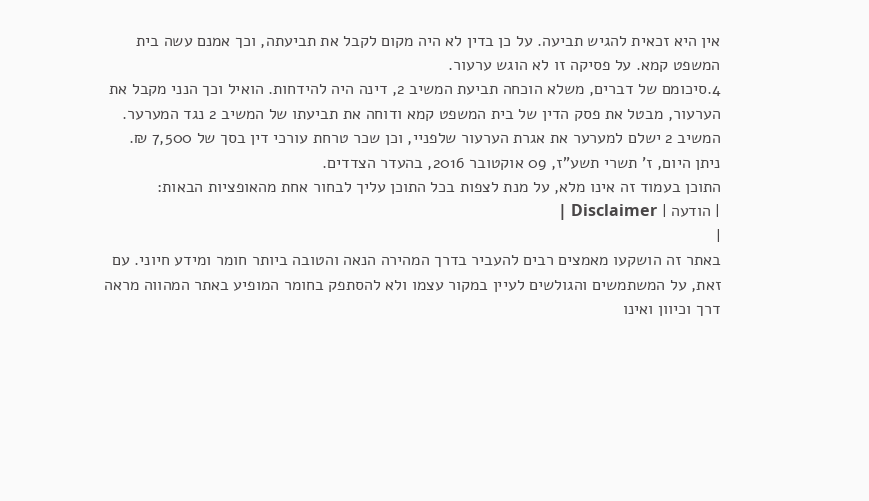אין היא זכאית להגיש תביעה. על כן בדין לא היה מקום לקבל את תביעתה, וכך אמנם עשה בית המשפט קמא. על פסיקה זו לא הוגש ערעור.
4.סיכומם של דברים, משלא הוכחה תביעת המשיב 2, דינה היה להידחות. הואיל וכך הנני מקבל את הערעור, מבטל את פסק הדין של בית המשפט קמא ודוחה את תביעתו של המשיב 2 נגד המערער. המשיב 2 ישלם למערער את אגרת הערעור שלפניי, וכן שכר טרחת עורכי דין בסך של 7,500 ₪.
ניתן היום, ז' תשרי תשע"ז, 09 אוקטובר 2016, בהעדר הצדדים.
התוכן בעמוד זה אינו מלא, על מנת לצפות בכל התוכן עליך לבחור אחת מהאופציות הבאות:
| הודעה | Disclaimer |
|
באתר זה הושקעו מאמצים רבים להעביר בדרך המהירה הנאה והטובה ביותר חומר ומידע חיוני. עם זאת, על המשתמשים והגולשים לעיין במקור עצמו ולא להסתפק בחומר המופיע באתר המהווה מראה דרך וכיוון ואינו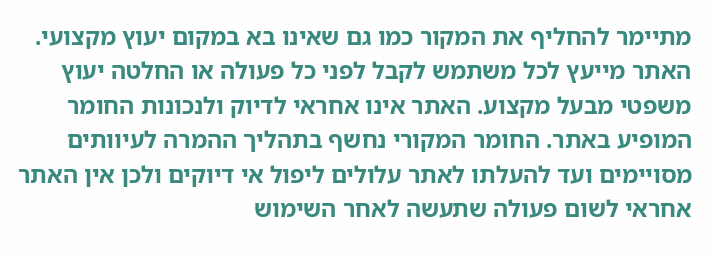מתיימר להחליף את המקור כמו גם שאינו בא במקום יעוץ מקצועי. האתר מייעץ לכל משתמש לקבל לפני כל פעולה או החלטה יעוץ משפטי מבעל מקצוע. האתר אינו אחראי לדיוק ולנכונות החומר המופיע באתר. החומר המקורי נחשף בתהליך ההמרה לעיוותים מסויימים ועד להעלתו לאתר עלולים ליפול אי דיוקים ולכן אין האתר אחראי לשום פעולה שתעשה לאחר השימוש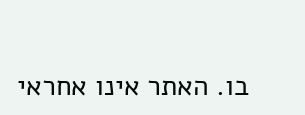בו. האתר אינו אחראי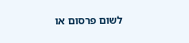לשום פרסום או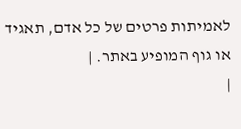לאמיתות פרטים של כל אדם, תאגיד או גוף המופיע באתר. |
|